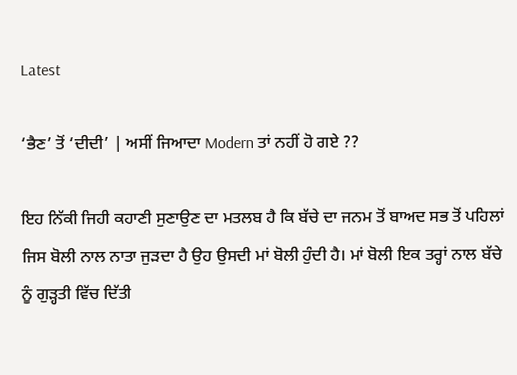Latest

‘ਭੈਣ’ ਤੋਂ ‘ਦੀਦੀ’ | ਅਸੀਂ ਜਿਆਦਾ Modern ਤਾਂ ਨਹੀਂ ਹੋ ਗਏ ??

ਇਹ ਨਿੱਕੀ ਜਿਹੀ ਕਹਾਣੀ ਸੁਣਾਉਣ ਦਾ ਮਤਲਬ ਹੈ ਕਿ ਬੱਚੇ ਦਾ ਜਨਮ ਤੋਂ ਬਾਅਦ ਸਭ ਤੋਂ ਪਹਿਲਾਂ ਜਿਸ ਬੋਲੀ ਨਾਲ ਨਾਤਾ ਜੁੜਦਾ ਹੈ ਉਹ ਉਸਦੀ ਮਾਂ ਬੋਲੀ ਹੁੰਦੀ ਹੈ। ਮਾਂ ਬੋਲੀ ਇਕ ਤਰ੍ਹਾਂ ਨਾਲ ਬੱਚੇ ਨੂੰ ਗੁੜ੍ਹਤੀ ਵਿੱਚ ਦਿੱਤੀ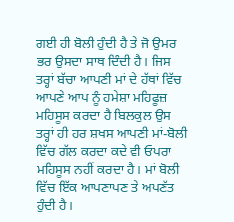ਗਈ ਹੀ ਬੋਲੀ ਹੁੰਦੀ ਹੈ ਤੇ ਜੋ ਉਮਰ ਭਰ ਉਸਦਾ ਸਾਥ ਦਿੰਦੀ ਹੈ। ਜਿਸ ਤਰ੍ਹਾਂ ਬੱਚਾ ਆਪਣੀ ਮਾਂ ਦੇ ਹੱਥਾਂ ਵਿੱਚ ਆਪਣੇ ਆਪ ਨੂੰ ਹਮੇਸ਼ਾ ਮਹਿਫੂਜ਼ ਮਹਿਸੂਸ ਕਰਦਾ ਹੈ ਬਿਲਕੁਲ ਉਸ ਤਰ੍ਹਾਂ ਹੀ ਹਰ ਸ਼ਖਸ ਆਪਣੀ ਮਾਂ-ਬੋਲੀ ਵਿੱਚ ਗੱਲ ਕਰਦਾ ਕਦੇ ਵੀ ਓਪਰਾ ਮਹਿਸੂਸ ਨਹੀਂ ਕਰਦਾ ਹੈ। ਮਾਂ ਬੋਲੀ ਵਿੱਚ ਇੱਕ ਆਪਣਾਪਣ ਤੇ ਅਪਣੱਤ ਹੁੰਦੀ ਹੈ।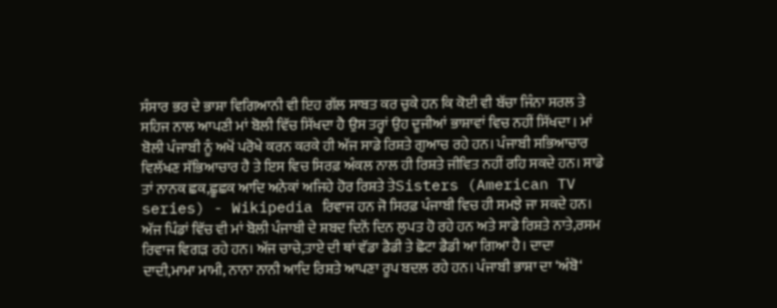ਸੰਸਾਰ ਭਰ ਦੇ ਭਾਸ਼ਾ ਵਿਗਿਆਨੀ ਵੀ ਇਹ ਗੱਲ ਸਾਬਤ ਕਰ ਚੁਕੇ ਹਨ ਕਿ ਕੋਈ ਵੀ ਬੱਚਾ ਜਿੰਨਾ ਸਰਲ ਤੇ ਸਹਿਜ ਨਾਲ ਆਪਣੀ ਮਾਂ ਬੋਲੀ ਵਿੱਚ ਸਿੱਖਦਾ ਹੈ ਉਸ ਤਰ੍ਹਾਂ ਉਹ ਦੂਜੀਆਂ ਭਾਸ਼ਾਵਾਂ ਵਿਚ ਨਹੀਂ ਸਿੱਖਦਾ। ਮਾਂ ਬੋਲੀ ਪੰਜਾਬੀ ਨੂੰ ਅਖੋਂ ਪਰੋਖੇ ਕਰਨ ਕਰਕੇ ਹੀ ਅੱਜ ਸਾਡੇ ਰਿਸ਼ਤੇ ਗੁਆਚ ਰਹੇ ਹਨ। ਪੰਜਾਬੀ ਸਭਿਆਚਾਰ ਵਿਲੱਖਣ ਸੱਭਿਆਚਾਰ ਹੈ ਤੇ ਇਸ ਵਿਚ ਸਿਰਫ਼ ਅੰਕਲ ਨਾਲ ਹੀ ਰਿਸ਼ਤੇ ਜੀਵਿਤ ਨਹੀਂ ਰਹਿ ਸਕਦੇ ਹਨ। ਸਾਡੇ ਤਾਂ ਨਾਨਕ ਛਕ,ਛੂਛਕ ਆਦਿ ਅਨੇਕਾਂ ਅਜਿਹੇ ਹੋਰ ਰਿਸ਼ਤੇ ਤੇSisters (American TV series) - Wikipedia ਰਿਵਾਜ ਹਨ ਜੋ ਸਿਰਫ਼ ਪੰਜਾਬੀ ਵਿਚ ਹੀ ਸਮਝੇ ਜਾ ਸਕਦੇ ਹਨ। ਅੱਜ ਪਿੰਡਾਂ ਵਿੱਚ ਵੀ ਮਾਂ ਬੋਲੀ ਪੰਜਾਬੀ ਦੇ ਸ਼ਬਦ ਦਿਨੋਂ ਦਿਨ ਲੁਪਤ ਹੋ ਰਹੇ ਹਨ ਅਤੇ ਸਾਡੇ ਰਿਸ਼ਤੇ ਨਾਤੇ,ਰਸਮ ਰਿਵਾਜ ਵਿਗੜ ਰਹੇ ਹਨ। ਅੱਜ ਚਾਚੇ,ਤਾਏ ਦੀ ਥਾਂ ਵੱਡਾ ਡੈਡੀ ਤੇ ਛੋਟਾ ਡੈਡੀ ਆ ਗਿਆ ਹੈ। ਦਾਦਾ ਦਾਦੀ,ਮਾਮਾ ਮਾਮੀ, ਨਾਨਾ ਨਾਨੀ ਆਦਿ ਰਿਸ਼ਤੇ ਆਪਣਾ ਰੂਪ ਬਦਲ ਰਹੇ ਹਨ। ਪੰਜਾਬੀ ਭਾਸ਼ਾ ਦਾ ‘ਅੰਬੋ‘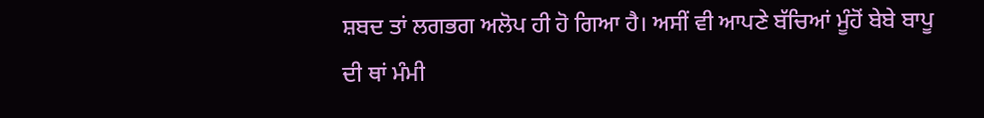ਸ਼ਬਦ ਤਾਂ ਲਗਭਗ ਅਲੋਪ ਹੀ ਹੋ ਗਿਆ ਹੈ। ਅਸੀਂ ਵੀ ਆਪਣੇ ਬੱਚਿਆਂ ਮੂੰਹੋਂ ਬੇਬੇ ਬਾਪੂ ਦੀ ਥਾਂ ਮੰਮੀ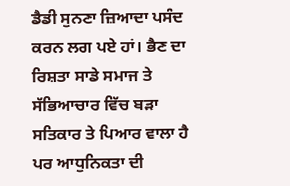ਡੈਡੀ ਸੁਨਣਾ ਜ਼ਿਆਦਾ ਪਸੰਦ ਕਰਨ ਲਗ ਪਏ ਹਾਂ। ਭੈਣ ਦਾ ਰਿਸ਼ਤਾ ਸਾਡੇ ਸਮਾਜ ਤੇ ਸੱਭਿਆਚਾਰ ਵਿੱਚ ਬੜਾ ਸਤਿਕਾਰ ਤੇ ਪਿਆਰ ਵਾਲਾ ਹੈ ਪਰ ਆਧੁਨਿਕਤਾ ਦੀ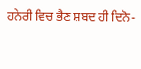ਹਨੇਰੀ ਵਿਚ ਭੈਣ ਸ਼ਬਦ ਹੀ ਦਿਨੋ-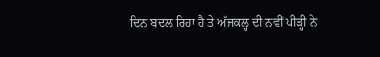ਦਿਨ ਬਦਲ ਰਿਹਾ ਹੈ ਤੇ ਅੱਜਕਲ੍ਹ ਦੀ ਨਵੀਂ ਪੀੜ੍ਹੀ ਨੇ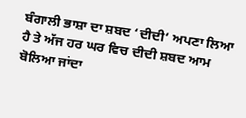ਬੰਗਾਲੀ ਭਾਸ਼ਾ ਦਾ ਸ਼ਬਦ ‘ਦੀਦੀ‘ ਅਪਣਾ ਲਿਆ ਹੈ ਤੇ ਅੱਜ ਹਰ ਘਰ ਵਿਚ ਦੀਦੀ ਸ਼ਬਦ ਆਮ ਬੋਲਿਆ ਜਾਂਦਾ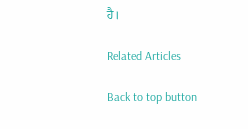ਹੈ।

Related Articles

Back to top button